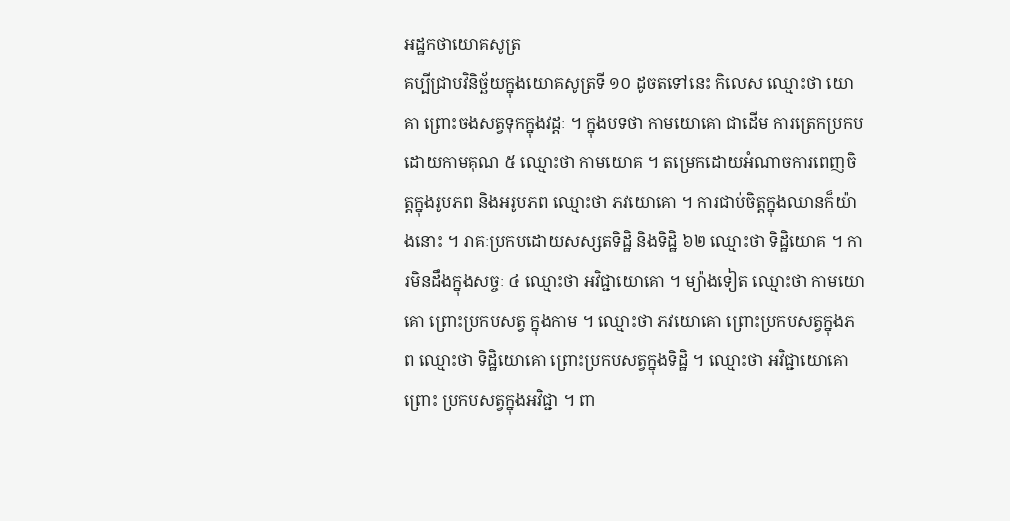អដ្ឋកថាយោគសូត្រ
គប្បីជ្រាបវិនិច្ឆ័យក្នុងយោគសូត្រទី ១០ ដូចតទៅនេះ កិលេស ឈ្មោះថា យោគា ព្រោះចងសត្វទុកក្នុងវដ្តៈ ។ ក្នុងបទថា កាមយោគោ ជាដើម ការត្រេកប្រកបដោយកាមគុណ ៥ ឈ្មោះថា កាមយោគ ។ តម្រេកដោយអំណាចការពេញចិត្តក្នុងរូបភព និងអរូបភព ឈ្មោះថា ភវយោគោ ។ ការជាប់ចិត្តក្នុងឈានក៏យ៉ាងនោះ ។ រាគៈប្រកបដោយសស្សតទិដ្ឋិ និងទិដ្ឋិ ៦២ ឈ្មោះថា ទិដ្ឋិយោគ ។ ការមិនដឹងក្នុងសច្ចៈ ៤ ឈ្មោះថា អវិជ្ជាយោគោ ។ ម្យ៉ាងទៀត ឈ្មោះថា កាមយោគោ ព្រោះប្រកបសត្វ ក្នុងកាម ។ ឈ្មោះថា ភវយោគោ ព្រោះប្រកបសត្វក្នុងភព ឈ្មោះថា ទិដ្ឋិយោគោ ព្រោះប្រកបសត្វក្នុងទិដ្ឋិ ។ ឈ្មោះថា អវិជ្ជាយោគោ ព្រោះ ប្រកបសត្វក្នុងអវិជ្ជា ។ ពា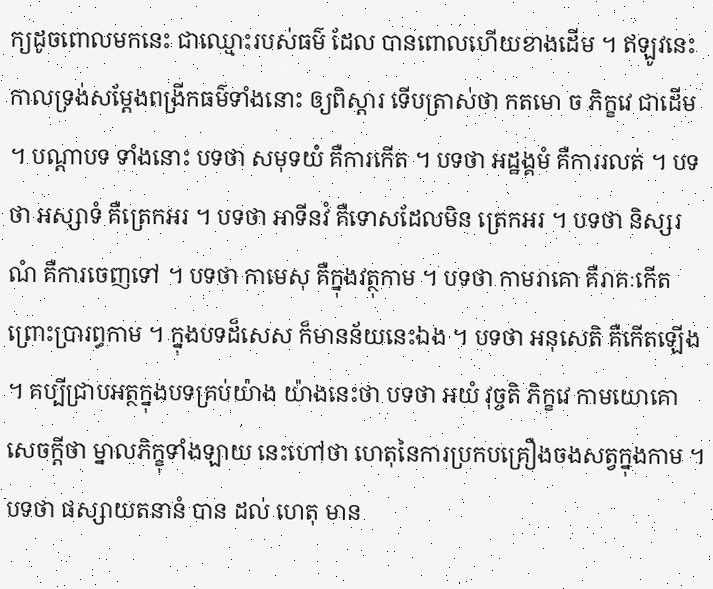ក្យដូចពោលមកនេះ ជាឈ្មោះរបស់ធម៌ ដែល បានពោលហើយខាងដើម ។ ឥឡូវនេះ កាលទ្រង់សម្តែងពង្រីកធម៌ទាំងនោះ ឲ្យពិស្តារ ទើបត្រាស់ថា កតមោ ច ភិក្ខវេ ជាដើម ។ បណ្តាបទ ទាំងនោះ បទថា សមុទយំ គឺការកើត ។ បទថា អដ្ឋង្គមំ គឺការរលត់ ។ បទថា អស្សាទំ គឺត្រេកអរ ។ បទថា អាទីនវំ គឺទោសដែលមិន ត្រេកអរ ។ បទថា និស្សរណំ គឺការចេញទៅ ។ បទថា កាមេសុ គឺក្នុងវត្ថុកាម ។ បទថា កាមរាគោ គឺរាគៈកើត ព្រោះប្រារព្ធកាម ។ ក្នុងបទដ៏សេស ក៏មានន័យនេះឯង ។ បទថា អនុសេតិ គឺកើតឡើង ។ គប្បីជ្រាបអត្ថក្នុងបទគ្រប់យ៉ាង យ៉ាងនេះថា បទថា អយំ វុច្ចតិ ភិក្ខវេ កាមយោគោ សេចក្តីថា ម្នាលភិក្ខុទាំងឡាយ នេះហៅថា ហេតុនៃការប្រកបគ្រឿងចងសត្វក្នុងកាម ។ បទថា ផស្សាយតនានំ បាន ដល់ ហេតុ មាន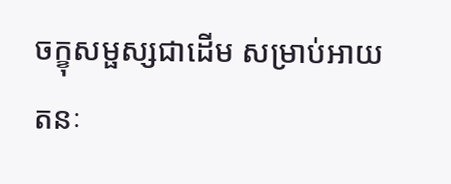ចក្ខុសម្ផស្សជាដើម សម្រាប់អាយតនៈ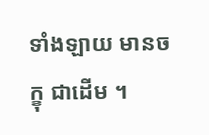ទាំងឡាយ មានចក្ខុ ជាដើម ។